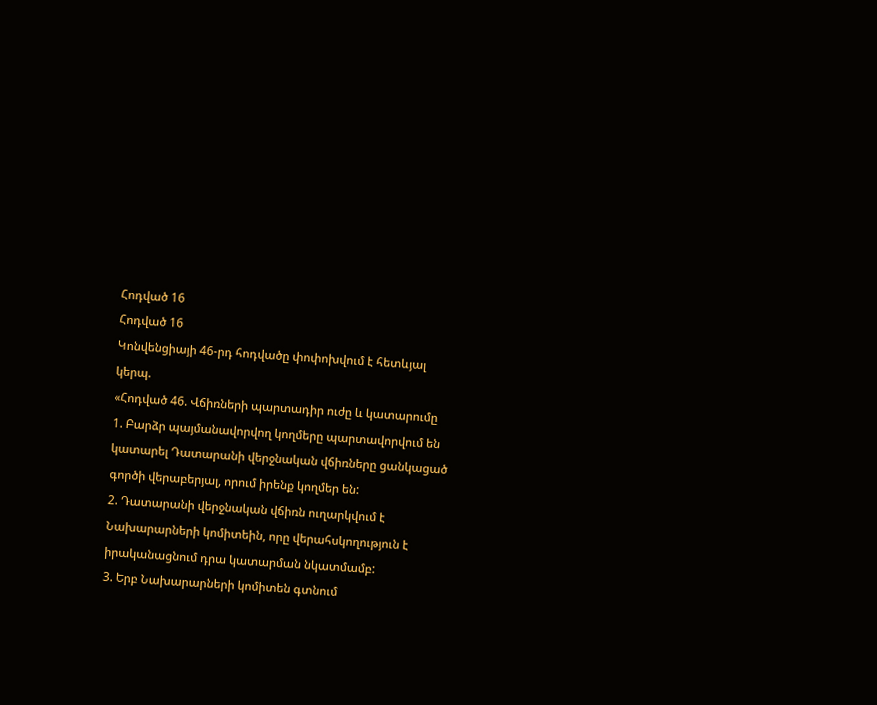Հոդված 16
Հոդված 16
Կոնվենցիայի 46-րդ հոդվածը փոփոխվում է հետևյալ կերպ.
«Հոդված 46. Վճիռների պարտադիր ուժը և կատարումը
1. Բարձր պայմանավորվող կողմերը պարտավորվում են կատարել Դատարանի վերջնական վճիռները ցանկացած գործի վերաբերյալ, որում իրենք կողմեր են:
2. Դատարանի վերջնական վճիռն ուղարկվում է Նախարարների կոմիտեին, որը վերահսկողություն է իրականացնում դրա կատարման նկատմամբ:
3. Երբ Նախարարների կոմիտեն գտնում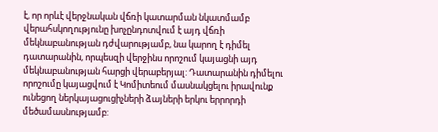է, որ որևէ վերջնական վճռի կատարման նկատմամբ վերահսկողությունը խոչընդոտվում է այդ վճռի մեկնաբանության դժվարությամբ, նա կարող է դիմել դատարանին, որպեսզի վերջինս որոշում կայացնի այդ մեկնաբանության հարցի վերաբերյալ: Դատարանին դիմելու որոշումը կայացվում է Կոմիտեում մասնակցելու իրավունք ունեցող ներկայացուցիչների ձայների երկու երրորդի մեծամասնությամբ: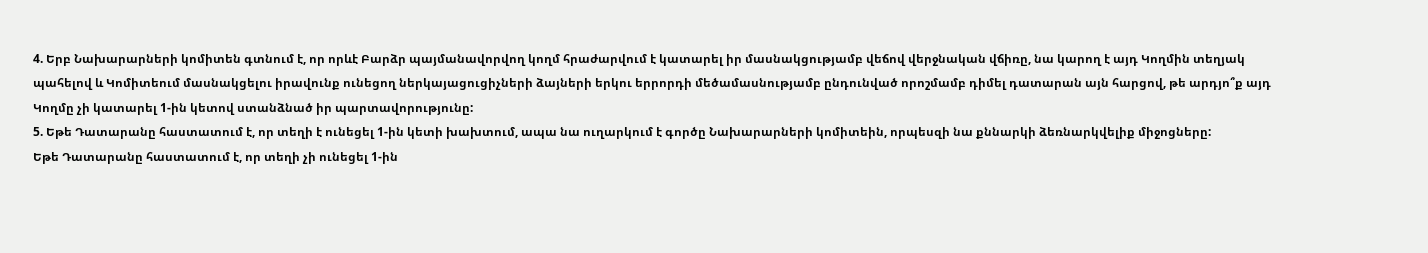4. Երբ Նախարարների կոմիտեն գտնում է, որ որևէ Բարձր պայմանավորվող կողմ հրաժարվում է կատարել իր մասնակցությամբ վեճով վերջնական վճիռը, նա կարող է այդ Կողմին տեղյակ պահելով և Կոմիտեում մասնակցելու իրավունք ունեցող ներկայացուցիչների ձայների երկու երրորդի մեծամասնությամբ ընդունված որոշմամբ դիմել դատարան այն հարցով, թե արդյո՞ք այդ Կողմը չի կատարել 1-ին կետով ստանձնած իր պարտավորությունը:
5. Եթե Դատարանը հաստատում է, որ տեղի է ունեցել 1-ին կետի խախտում, ապա նա ուղարկում է գործը Նախարարների կոմիտեին, որպեսզի նա քննարկի ձեռնարկվելիք միջոցները:
Եթե Դատարանը հաստատում է, որ տեղի չի ունեցել 1-ին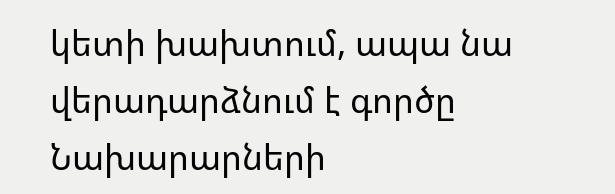կետի խախտում, ապա նա վերադարձնում է գործը Նախարարների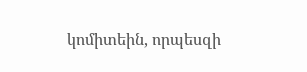կոմիտեին, որպեսզի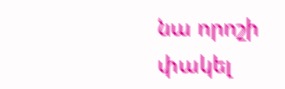նա որոշի փակել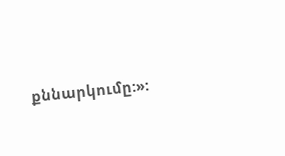քննարկումը:»: